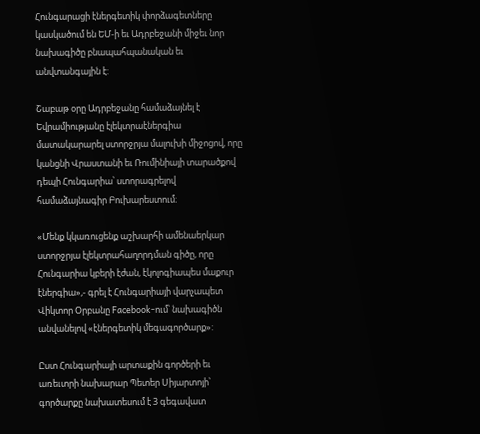Հունգարացի էներգետիկ փորձագետները կասկածում են ԵՄ-ի եւ Ադրբեջանի միջեւ նոր նախագիծը բնապահպանական եւ անվտանգային է:

Շաբաթ օրը Ադրբեջանը համաձայնել է Եվրամիությանը էլեկտրաէներգիա մատակարարել ստորջրյա մալուխի միջոցով, որը կանցնի Վրաստանի եւ Ռումինիայի տարածքով դեպի Հունգարիա՝ ստորագրելով համաձայնագիր Բուխարեստում։

«Մենք կկառուցենք աշխարհի ամենաերկար ստորջրյա էլեկտրահաղորդման գիծը, որը Հունգարիա կբերի էժան, էկոլոգիապես մաքուր էներգիա»,- գրել է Հունգարիայի վարչապետ Վիկտոր Օրբանը Facebook-ում՝ նախագիծն անվանելով «էներգետիկ մեգագործարք»:

Ըստ Հունգարիայի արտաքին գործերի եւ առեւտրի նախարար Պետեր Սիյարտոյի՝ գործարքը նախատեսում է 3 գեգավատ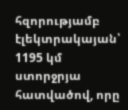հզորությամբ էլեկտրակայան՝ 1195 կմ ստորջրյա հատվածով, որը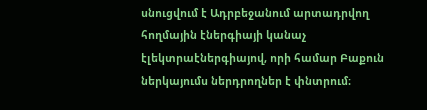սնուցվում է Ադրբեջանում արտադրվող հողմային էներգիայի կանաչ էլեկտրաէներգիայով, որի համար Բաքուն ներկայումս ներդրողներ է փնտրում։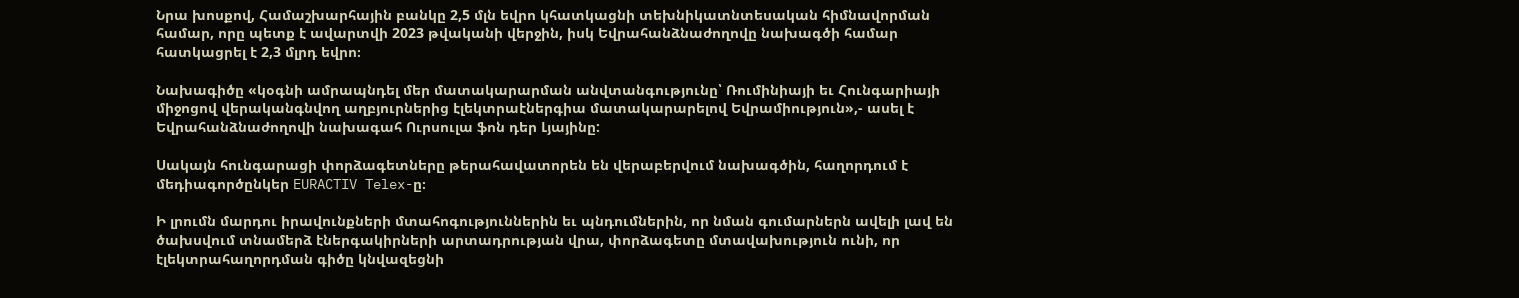Նրա խոսքով, Համաշխարհային բանկը 2,5 մլն եվրո կհատկացնի տեխնիկատնտեսական հիմնավորման համար, որը պետք է ավարտվի 2023 թվականի վերջին, իսկ Եվրահանձնաժողովը նախագծի համար հատկացրել է 2,3 մլրդ եվրո։

Նախագիծը «կօգնի ամրապնդել մեր մատակարարման անվտանգությունը՝ Ռումինիայի եւ Հունգարիայի միջոցով վերականգնվող աղբյուրներից էլեկտրաէներգիա մատակարարելով Եվրամիություն»,- ասել է Եվրահանձնաժողովի նախագահ Ուրսուլա ֆոն դեր Լյայինը:

Սակայն հունգարացի փորձագետները թերահավատորեն են վերաբերվում նախագծին, հաղորդում է մեդիագործընկեր EURACTIV Telex-ը։

Ի լրումն մարդու իրավունքների մտահոգություններին եւ պնդումներին, որ նման գումարներն ավելի լավ են ծախսվում տնամերձ էներգակիրների արտադրության վրա, փորձագետը մտավախություն ունի, որ էլեկտրահաղորդման գիծը կնվազեցնի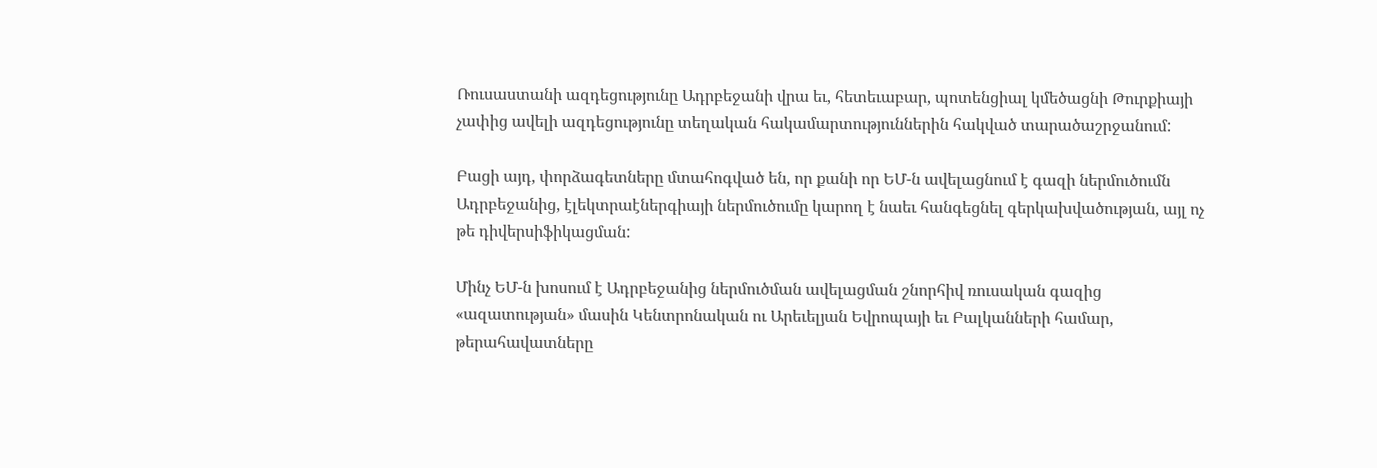Ռուսաստանի ազդեցությունը Ադրբեջանի վրա եւ, հետեւաբար, պոտենցիալ կմեծացնի Թուրքիայի չափից ավելի ազդեցությունը տեղական հակամարտություններին հակված տարածաշրջանում:

Բացի այդ, փորձագետները մտահոգված են, որ քանի որ ԵՄ-ն ավելացնում է գազի ներմուծումն Ադրբեջանից, էլեկտրաէներգիայի ներմուծումը կարող է նաեւ հանգեցնել գերկախվածության, այլ ոչ թե դիվերսիֆիկացման:

Մինչ ԵՄ-ն խոսում է Ադրբեջանից ներմուծման ավելացման շնորհիվ ռուսական գազից «ազատության» մասին Կենտրոնական ու Արեւելյան Եվրոպայի եւ Բալկանների համար, թերահավատները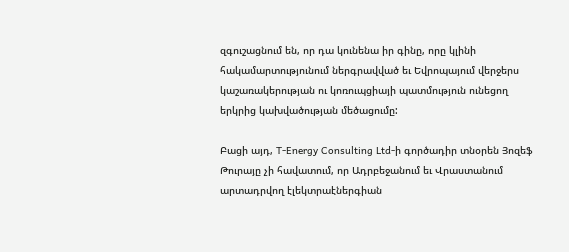զգուշացնում են, որ դա կունենա իր գինը, որը կլինի հակամարտությունում ներգրավված եւ Եվրոպայում վերջերս կաշառակերության ու կոռուպցիայի պատմություն ունեցող երկրից կախվածության մեծացումը:

Բացի այդ, T-Energy Consulting Ltd-ի գործադիր տնօրեն Յոզեֆ Թուրայը չի հավատում, որ Ադրբեջանում եւ Վրաստանում արտադրվող էլեկտրաէներգիան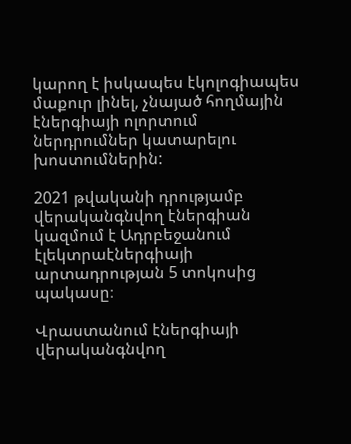կարող է իսկապես էկոլոգիապես մաքուր լինել, չնայած հողմային էներգիայի ոլորտում ներդրումներ կատարելու խոստումներին:

2021 թվականի դրությամբ վերականգնվող էներգիան կազմում է Ադրբեջանում էլեկտրաէներգիայի արտադրության 5 տոկոսից պակասը։

Վրաստանում էներգիայի վերականգնվող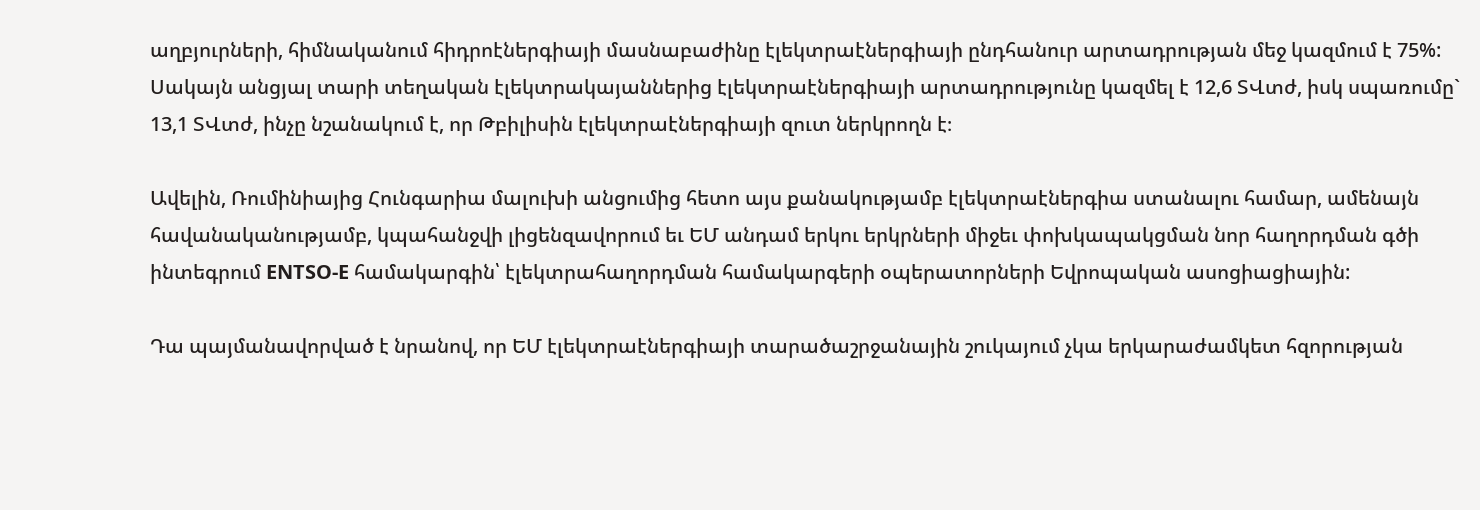աղբյուրների, հիմնականում հիդրոէներգիայի մասնաբաժինը էլեկտրաէներգիայի ընդհանուր արտադրության մեջ կազմում է 75%: Սակայն անցյալ տարի տեղական էլեկտրակայաններից էլեկտրաէներգիայի արտադրությունը կազմել է 12,6 ՏՎտժ, իսկ սպառումը` 13,1 ՏՎտժ, ինչը նշանակում է, որ Թբիլիսին էլեկտրաէներգիայի զուտ ներկրողն է։

Ավելին, Ռումինիայից Հունգարիա մալուխի անցումից հետո այս քանակությամբ էլեկտրաէներգիա ստանալու համար, ամենայն հավանականությամբ, կպահանջվի լիցենզավորում եւ ԵՄ անդամ երկու երկրների միջեւ փոխկապակցման նոր հաղորդման գծի ինտեգրում ENTSO-E համակարգին՝ էլեկտրահաղորդման համակարգերի օպերատորների Եվրոպական ասոցիացիային:

Դա պայմանավորված է նրանով, որ ԵՄ էլեկտրաէներգիայի տարածաշրջանային շուկայում չկա երկարաժամկետ հզորության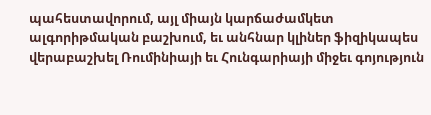պահեստավորում, այլ միայն կարճաժամկետ ալգորիթմական բաշխում, եւ անհնար կլիներ ֆիզիկապես վերաբաշխել Ռումինիայի եւ Հունգարիայի միջեւ գոյություն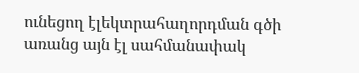ունեցող էլեկտրահաղորդման գծի առանց այն էլ սահմանափակ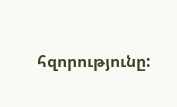հզորությունը: